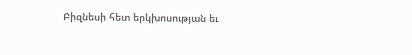Բիզնեսի հետ երկխոսության եւ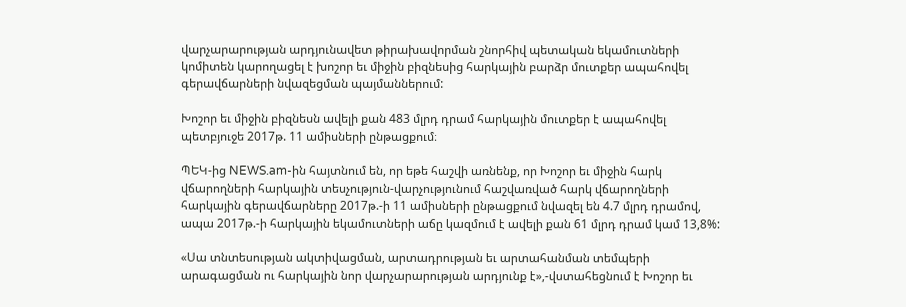վարչարարության արդյունավետ թիրախավորման շնորհիվ պետական եկամուտների կոմիտեն կարողացել է խոշոր եւ միջին բիզնեսից հարկային բարձր մուտքեր ապահովել գերավճարների նվազեցման պայմաններում:

Խոշոր եւ միջին բիզնեսն ավելի քան 483 մլրդ դրամ հարկային մուտքեր է ապահովել պետբյուջե 2017թ. 11 ամիսների ընթացքում։

ՊԵԿ-ից NEWS.am-ին հայտնում են, որ եթե հաշվի առնենք, որ Խոշոր եւ միջին հարկ վճարողների հարկային տեսչություն-վարչությունում հաշվառված հարկ վճարողների հարկային գերավճարները 2017թ.-ի 11 ամիսների ընթացքում նվազել են 4.7 մլրդ դրամով, ապա 2017թ.-ի հարկային եկամուտների աճը կազմում է ավելի քան 61 մլրդ դրամ կամ 13,8%:

«Սա տնտեսության ակտիվացման, արտադրության եւ արտահանման տեմպերի արագացման ու հարկային նոր վարչարարության արդյունք է»,-վստահեցնում է Խոշոր եւ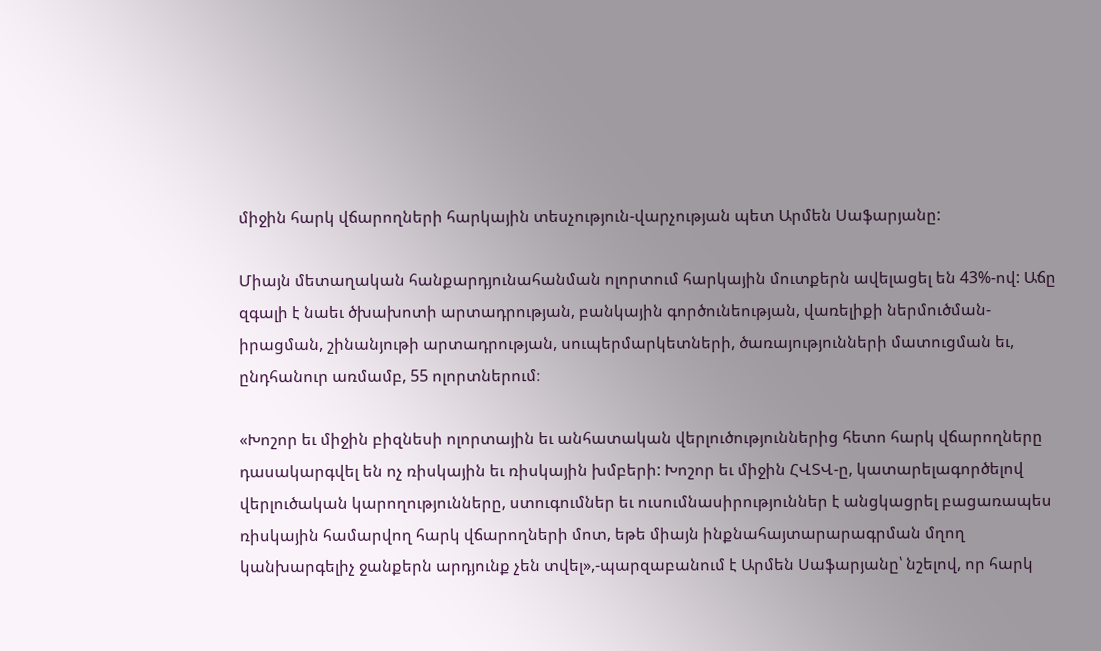միջին հարկ վճարողների հարկային տեսչություն-վարչության պետ Արմեն Սաֆարյանը:

Միայն մետաղական հանքարդյունահանման ոլորտում հարկային մուտքերն ավելացել են 43%-ով: Աճը զգալի է նաեւ ծխախոտի արտադրության, բանկային գործունեության, վառելիքի ներմուծման-իրացման, շինանյութի արտադրության, սուպերմարկետների, ծառայությունների մատուցման եւ, ընդհանուր առմամբ, 55 ոլորտներում։

«Խոշոր եւ միջին բիզնեսի ոլորտային եւ անհատական վերլուծություններից հետո հարկ վճարողները դասակարգվել են ոչ ռիսկային եւ ռիսկային խմբերի: Խոշոր եւ միջին ՀՎՏՎ-ը, կատարելագործելով վերլուծական կարողությունները, ստուգումներ եւ ուսումնասիրություններ է անցկացրել բացառապես ռիսկային համարվող հարկ վճարողների մոտ, եթե միայն ինքնահայտարարագրման մղող կանխարգելիչ ջանքերն արդյունք չեն տվել»,-պարզաբանում է Արմեն Սաֆարյանը՝ նշելով, որ հարկ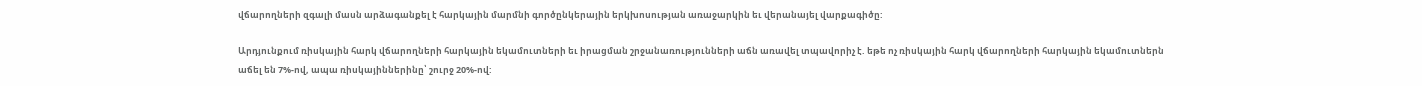վճարողների զգալի մասն արձագանքել է հարկային մարմնի գործընկերային երկխոսության առաջարկին եւ վերանայել վարքագիծը:

Արդյունքում ռիսկային հարկ վճարողների հարկային եկամուտների եւ իրացման շրջանառությունների աճն առավել տպավորիչ է. եթե ոչ ռիսկային հարկ վճարողների հարկային եկամուտներն աճել են 7%-ով, ապա ռիսկայիններինը՝ շուրջ 20%-ով: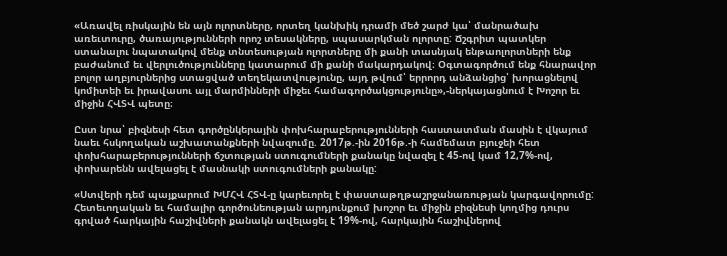«Առավել ռիսկային են այն ոլորտները, որտեղ կանխիկ դրամի մեծ շարժ կա՝ մանրածախ առեւտուրը, ծառայությունների որոշ տեսակները, սպասարկման ոլորտը: Ճշգրիտ պատկեր ստանալու նպատակով մենք տնտեսության ոլորտները մի քանի տասնյակ ենթաոլորտների ենք բաժանում եւ վերլուծությունները կատարում մի քանի մակարդակով։ Օգտագործում ենք հնարավոր բոլոր աղբյուրներից ստացված տեղեկատվությունը, այդ թվում՝ երրորդ անձանցից՝ խորացնելով կոմիտեի եւ իրավասու այլ մարմինների միջեւ համագործակցությունը»,-ներկայացնում է Խոշոր եւ միջին ՀՎՏՎ պետը։

Ըստ նրա՝ բիզնեսի հետ գործընկերային փոխհարաբերությունների հաստատման մասին է վկայում նաեւ հսկողական աշխատանքների նվազումը. 2017թ.-ին 2016թ.-ի համեմատ բյուջեի հետ փոխհարաբերությունների ճշտության ստուգումների քանակը նվազել է 45-ով կամ 12,7%-ով, փոխարենն ավելացել է մասնակի ստուգումների քանակը:

«Ստվերի դեմ պայքարում ԽՄՀՎ ՀՏՎ-ը կարեւորել է փաստաթղթաշրջանառության կարգավորումը: Հետեւողական եւ համալիր գործունեության արդյունքում խոշոր եւ միջին բիզնեսի կողմից դուրս գրված հարկային հաշիվների քանակն ավելացել է 19%-ով, հարկային հաշիվներով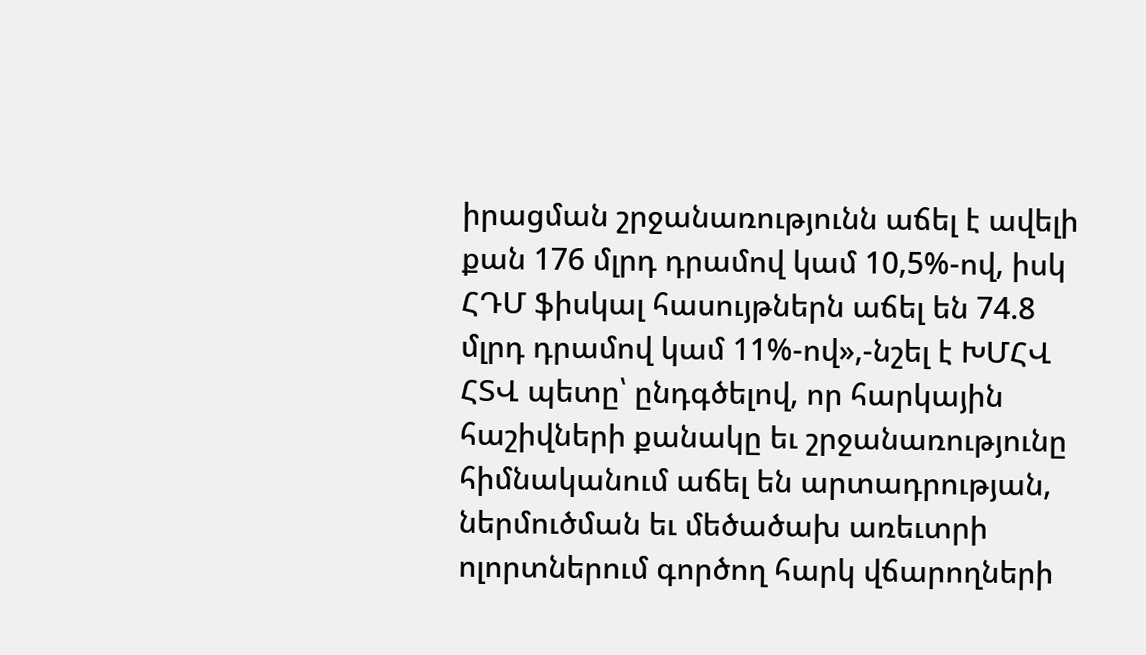իրացման շրջանառությունն աճել է ավելի քան 176 մլրդ դրամով կամ 10,5%-ով, իսկ ՀԴՄ ֆիսկալ հասույթներն աճել են 74.8 մլրդ դրամով կամ 11%-ով»,-նշել է ԽՄՀՎ ՀՏՎ պետը՝ ընդգծելով, որ հարկային հաշիվների քանակը եւ շրջանառությունը հիմնականում աճել են արտադրության, ներմուծման եւ մեծածախ առեւտրի ոլորտներում գործող հարկ վճարողների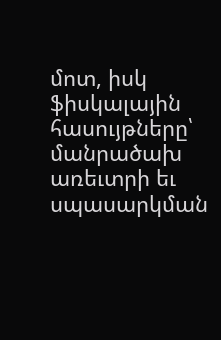մոտ, իսկ ֆիսկալային հասույթները՝ մանրածախ առեւտրի եւ սպասարկման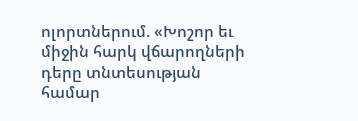ոլորտներում. «Խոշոր եւ միջին հարկ վճարողների դերը տնտեսության համար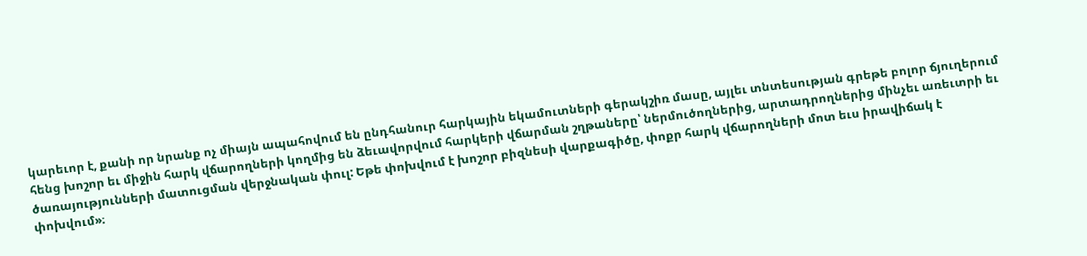կարեւոր է, քանի որ նրանք ոչ միայն ապահովում են ընդհանուր հարկային եկամուտների գերակշիռ մասը, այլեւ տնտեսության գրեթե բոլոր ճյուղերում հենց խոշոր եւ միջին հարկ վճարողների կողմից են ձեւավորվում հարկերի վճարման շղթաները՝ ներմուծողներից, արտադրողներից մինչեւ առեւտրի եւ ծառայությունների մատուցման վերջնական փուլ: Եթե փոխվում է խոշոր բիզնեսի վարքագիծը, փոքր հարկ վճարողների մոտ եւս իրավիճակ է փոխվում»։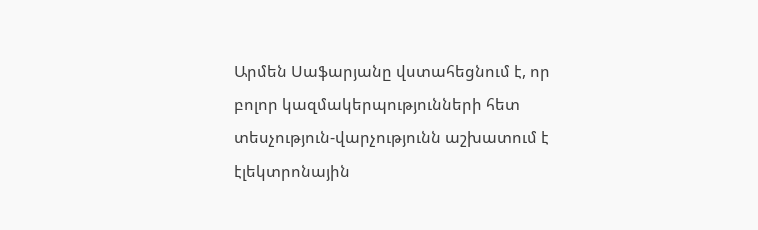Արմեն Սաֆարյանը վստահեցնում է, որ բոլոր կազմակերպությունների հետ տեսչություն-վարչությունն աշխատում է էլեկտրոնային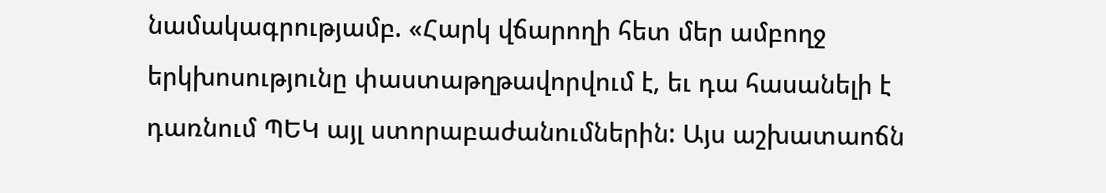նամակագրությամբ. «Հարկ վճարողի հետ մեր ամբողջ երկխոսությունը փաստաթղթավորվում է, եւ դա հասանելի է դառնում ՊԵԿ այլ ստորաբաժանումներին: Այս աշխատաոճն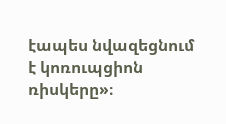էապես նվազեցնում է կոռուպցիոն ռիսկերը»։